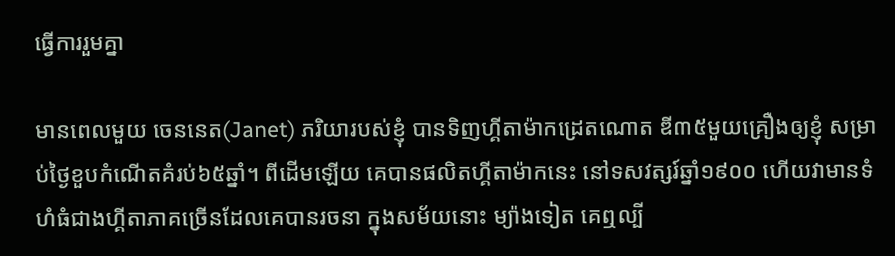ធ្វើការរួមគ្នា

មានពេលមួយ ចេននេត(Janet) ភរិយារបស់ខ្ញុំ បានទិញហ្គីតាម៉ាកដ្រេតណោត ឌី៣៥មួយគ្រឿងឲ្យខ្ញុំ សម្រាប់ថ្ងៃខួបកំណើតគំរប់៦៥ឆ្នាំ។ ពីដើមឡើយ គេបានផលិតហ្គីតាម៉ាកនេះ នៅទសវត្សរ៍ឆ្នាំ១៩០០ ហើយវាមានទំហំធំជាងហ្គីតាភាគច្រើនដែលគេបានរចនា ក្នុងសម័យនោះ ម្យ៉ាងទៀត គេឮល្បី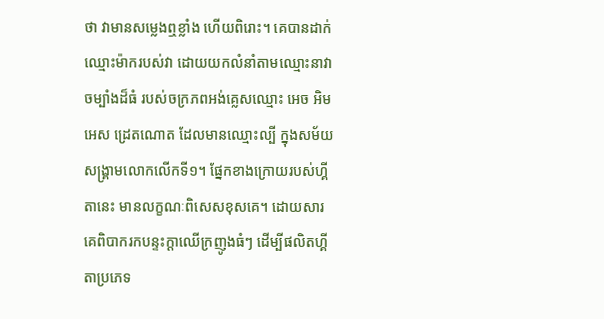ថា វាមានសម្លេងឮខ្លាំង ហើយពិរោះ។ គេបានដាក់ឈ្មោះម៉ាករបស់វា ដោយយកលំនាំតាមឈ្មោះនាវាចម្បាំងដ៏ធំ របស់ចក្រភពអង់គ្លេសឈ្មោះ អេច អិម អេស ដ្រេតណោត ដែលមានឈ្មោះល្បី ក្នុងសម័យសង្រ្គាមលោកលើកទី១។ ផ្នែកខាងក្រោយរបស់ហ្គីតានេះ មានលក្ខណៈពិសេសខុសគេ។ ដោយសារគេពិបាករកបន្ទះក្តាឈើក្រញូងធំៗ ដើម្បីផលិតហ្គីតាប្រភេទ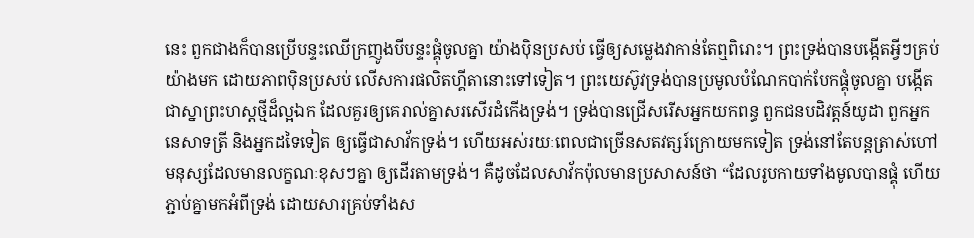នេះ ពួកជាងក៏បានប្រើបន្ទះឈើក្រញូងបីបន្ទះផ្គុំចូលគ្នា យ៉ាងប៉ិនប្រសប់ ធ្វើឲ្យសម្លេងវាកាន់តែឮពិរោះ។ ព្រះទ្រង់បានបង្កើតអ្វីៗគ្រប់យ៉ាងមក ដោយភាពប៉ិនប្រសប់ លើសការផលិតហ្គីតានោះទៅទៀត។ ព្រះយេស៊ូវទ្រង់បានប្រមូលបំណែកបាក់បែកផ្គុំចូលគ្នា បង្កើតជាស្នាព្រះហស្តថ្មីដ៏ល្អឯក ដែលគួរឲ្យគេរាល់គ្នាសរសើរដំកើងទ្រង់។ ទ្រង់បានជ្រើសរើសអ្នកយកពន្ធ ពួកជនបដិវត្តន៍យូដា ពួកអ្នកនេសាទត្រី និងអ្នកដទៃទៀត ឲ្យធ្វើជាសាវ័កទ្រង់។ ហើយអស់រយៈពេលជាច្រើនសតវត្សរ៍ក្រោយមកទៀត ទ្រង់នៅតែបន្តត្រាស់ហៅ មនុស្សដែលមានលក្ខណៈខុសៗគ្នា ឲ្យដើរតាមទ្រង់។ គឺដូចដែលសាវ័កប៉ុលមានប្រសាសន៍ថា “ដែលរូបកាយទាំងមូលបានផ្គុំ ហើយភ្ជាប់គ្នាមកអំពីទ្រង់ ដោយសារគ្រប់ទាំងស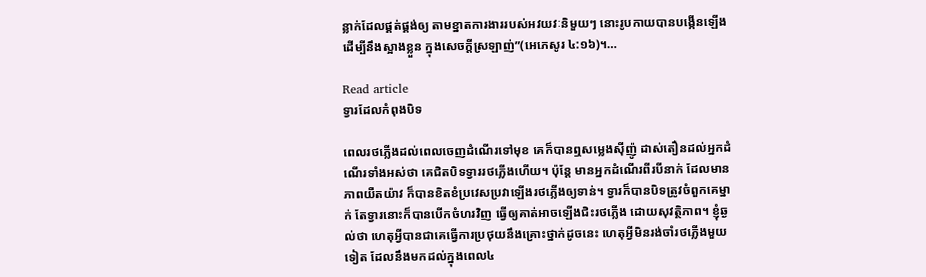ន្លាក់ដែលផ្គត់ផ្គង់ឲ្យ តាមខ្នាតការងាររបស់អវយវៈនិមួយៗ នោះរូបកាយបានបង្កើនឡើង ដើម្បីនឹងស្អាងខ្លួន ក្នុងសេចក្តីស្រឡាញ់”(អេភេសូរ ៤:១៦)។…

Read article
ទ្វារដែលកំពុងបិទ

ពេលរថភ្លើងដល់ពេលចេញដំណើរទៅមុខ គេក៏បានឮសម្លេងស៊ីញ៉ូ ដាស់តឿនដល់អ្នកដំណើរទាំងអស់ថា គេជិតបិទទ្វាររថភ្លើងហើយ។ ប៉ុន្តែ មានអ្នកដំណើរពីរបីនាក់ ដែលមានភាពយឺតយ៉ាវ ក៏បានខិតខំប្រវេសប្រវាឡើងរថភ្លើងឲ្យទាន់។ ទ្វារក៏បានបិទត្រូវចំពួកគេម្នាក់ តែទ្វារនោះក៏បានបើកចំហរវិញ ធ្វើឲ្យគាត់អាចឡើងជិះរថភ្លើង ដោយសុវត្ថិភាព។ ខ្ញុំឆ្ងល់ថា ហេតុអ្វីបានជាគេធ្វើការប្រថុយនឹងគ្រោះថ្នាក់ដូចនេះ ហេតុអ្វីមិនរង់ចាំរថភ្លើងមួយទៀត ដែលនឹងមកដល់ក្នុងពេល៤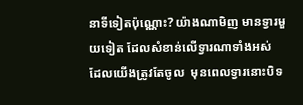នាទីទៀតប៉ុណ្ណោះ? យ៉ាងណាមិញ មានទ្វារមួយទៀត ដែលសំខាន់លើទ្វារណាទាំងអស់  ដែលយើងត្រូវតែចូល  មុនពេលទ្វារនោះបិទ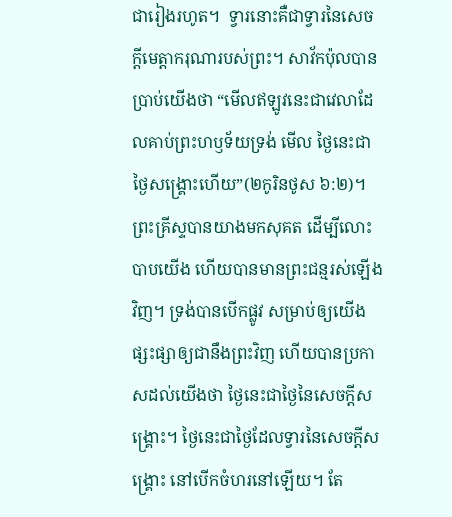ជារៀងរហូត។  ទ្វារនោះគឺជាទ្វារនៃសេចក្តីមេត្តាករុណារបស់ព្រះ។ សាវ័កប៉ុលបានប្រាប់យើងថា “មើលឥឡូវនេះជាវេលាដែលគាប់ព្រះហឫទ័យទ្រង់ មើល ថ្ងៃនេះជាថ្ងៃសង្គ្រោះហើយ”(២កូរិនថូស ៦:២)។ ព្រះគ្រីស្ទបានយាងមកសុគត ដើម្បីលោះបាបយើង ហើយបានមានព្រះជន្មរស់ឡើងវិញ។ ទ្រង់បានបើកផ្លូវ សម្រាប់ឲ្យយើងផ្សះផ្សាឲ្យជានឹងព្រះវិញ ហើយបានប្រកាសដល់យើងថា ថ្ងៃនេះជាថ្ងៃនៃសេចក្តីសង្រ្គោះ។ ថ្ងៃនេះជាថ្ងៃដែលទ្វារនៃសេចក្តីសង្រ្គោះ នៅបើកចំហរនៅឡើយ។ តែ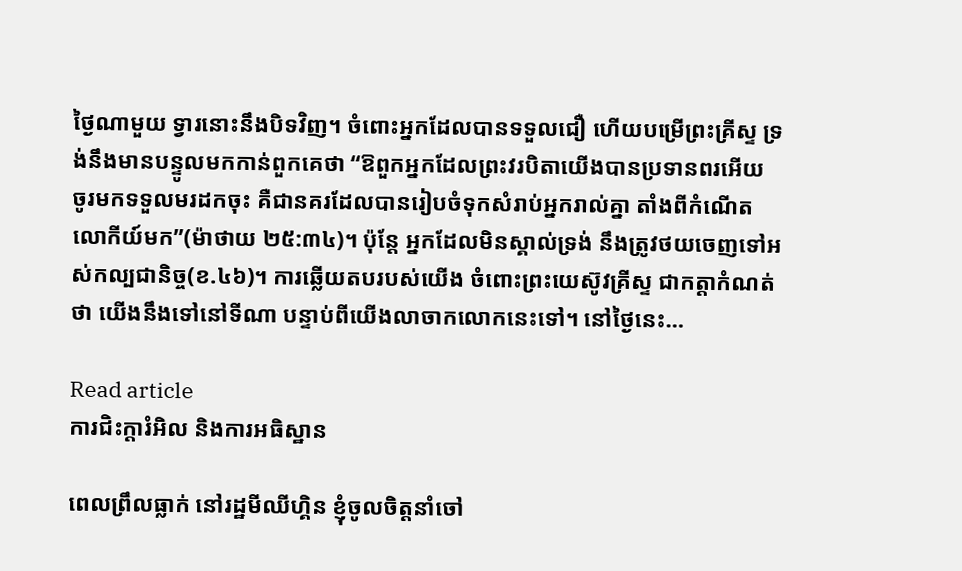ថ្ងៃណាមួយ ទ្វារនោះនឹងបិទវិញ។ ចំពោះអ្នកដែលបានទទួលជឿ ហើយបម្រើព្រះគ្រីស្ទ ទ្រង់នឹងមានបន្ទូលមកកាន់ពួកគេថា “ឱពួកអ្នកដែលព្រះវរបិតាយើងបានប្រទានពរអើយ ចូរមកទទួលមរដកចុះ គឺជានគរដែលបានរៀបចំទុកសំរាប់អ្នករាល់គ្នា តាំងពីកំណើតលោកីយ៍មក”(ម៉ាថាយ ២៥:៣៤)។ ប៉ុន្តែ អ្នកដែលមិនស្គាល់ទ្រង់ នឹងត្រូវថយចេញទៅអស់កល្បជានិច្ច(ខ.៤៦)។ ការឆ្លើយតបរបស់យើង ចំពោះព្រះយេស៊ូវគ្រីស្ទ ជាកត្តាកំណត់ថា យើងនឹងទៅនៅទីណា បន្ទាប់ពីយើងលាចាកលោកនេះទៅ។ នៅថ្ងៃនេះ…

Read article
ការជិះក្តារំអិល និងការអធិស្ឋាន

ពេលព្រឹលធ្លាក់ នៅរដ្ឋមីឈីហ្គិន ខ្ញុំចូលចិត្តនាំចៅ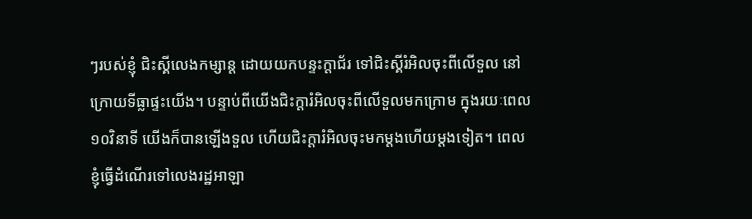ៗរបស់ខ្ញុំ ជិះស្គីលេងកម្សាន្ត ដោយយកបន្ទះក្តាជ័រ ទៅជិះស្គីរំអិលចុះពីលើទួល នៅក្រោយទីធ្លាផ្ទះយើង។ បន្ទាប់ពីយើងជិះក្តារំអិលចុះពីលើទួលមកក្រោម ក្នុងរយៈពេល១០វិនាទី យើងក៏បានឡើងទួល ហើយជិះក្តារំអិលចុះមកម្តងហើយម្តងទៀត។ ពេលខ្ញុំធ្វើដំណើរទៅលេងរដ្ឋអាឡា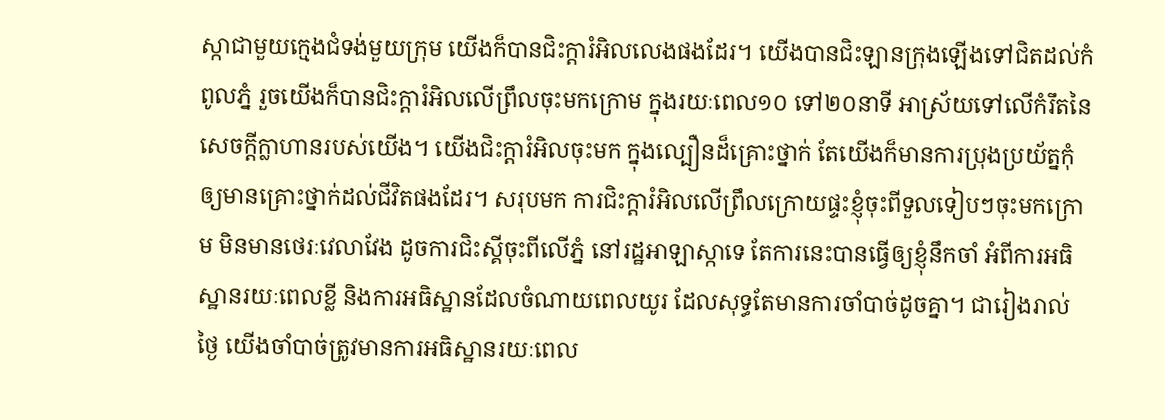ស្កាជាមួយក្មេងជំទង់មួយក្រុម យើងក៏បានជិះក្តារំអិលលេងផងដែរ។ យើងបានជិះឡានក្រុងឡើងទៅជិតដល់កំពូលភ្នំ រួចយើងក៏បានជិះក្តារំអិលលើព្រឹលចុះមកក្រោម ក្នុងរយៈពេល១០ ទៅ២០នាទី អាស្រ័យទៅលើកំរឹតនៃសេចក្តីក្លាហានរបស់យើង។ យើងជិះក្តារំអិលចុះមក ក្នុងល្បឿនដ៏គ្រោះថ្នាក់ តែយើងក៏មានការប្រុងប្រយ័ត្នកុំឲ្យមានគ្រោះថ្នាក់ដល់ជីវិតផងដែរ។ សរុបមក ការជិះក្តារំអិលលើព្រឹលក្រោយផ្ទះខ្ញុំចុះពីទួលទៀបៗចុះមកក្រោម មិនមានថេរៈវេលាវែង ដូចការជិះស្គីចុះពីលើភ្នំ នៅរដ្ឋអាឡាស្កាទេ តែការនេះបានធ្វើឲ្យខ្ញុំនឹកចាំ អំពីការអធិស្ឋានរយៈពេលខ្លី និងការអធិស្ឋានដែលចំណាយពេលយូរ ដែលសុទ្ធតែមានការចាំបាច់ដូចគ្នា។ ជារៀងរាល់ថ្ងៃ យើងចាំបាច់ត្រូវមានការអធិស្ឋានរយៈពេល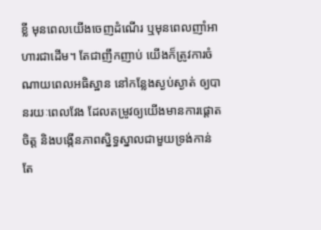ខ្លី មុនពេលយើងចេញដំណើរ ឬមុនពេលញាំអាហារជាដើម។ តែជាញឹកញាប់ យើងក៏ត្រូវការចំណាយពេលអធិស្ឋាន នៅកន្លែងស្ងប់ស្ងាត់ ឲ្យបានរយៈពេលវែង ដែលតម្រូវឲ្យយើងមានការផ្តោតចិត្ត និងបង្កើនភាពស្និទ្ធស្នាលជាមួយទ្រង់កាន់តែ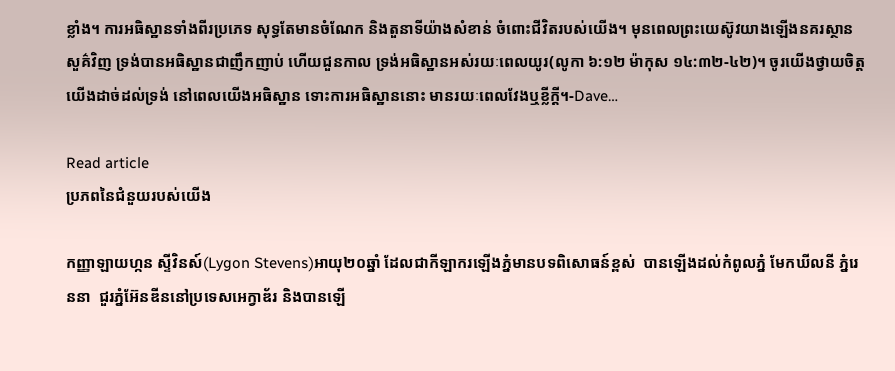ខ្លាំង។ ការអធិស្ឋានទាំងពីរប្រភេទ សុទ្ធតែមានចំណែក និងតួនាទីយ៉ាងសំខាន់ ចំពោះជីវិតរបស់យើង។ មុនពេលព្រះយេស៊ូវយាងឡើងនគរស្ថានសួគ៌វិញ ទ្រង់បានអធិស្ឋានជាញឹកញាប់ ហើយជួនកាល ទ្រង់អធិស្ឋានអស់រយៈពេលយូរ(លូកា ៦:១២ ម៉ាកុស ១៤:៣២-៤២)។ ចូរយើងថ្វាយចិត្តយើងដាច់ដល់ទ្រង់ នៅពេលយើងអធិស្ឋាន ទោះការអធិស្ឋាននោះ មានរយៈពេលវែងឬខ្លីក្តី។-Dave…

Read article
ប្រភពនៃជំនួយរបស់យើង

កញ្ញាឡាយហ្កន ស្ទីវិនស៍(Lygon Stevens)អាយុ២០ឆ្នាំ ដែលជាកីឡាករឡើងភ្នំមានបទពិសោធន៍ខ្ពស់  បានឡើងដល់កំពូលភ្នំ មែកឃីលនី ភ្នំរេននា  ជួរភ្នំអ៊ែនឌីននៅប្រទេសអេក្វាឌ័រ និងបានឡើ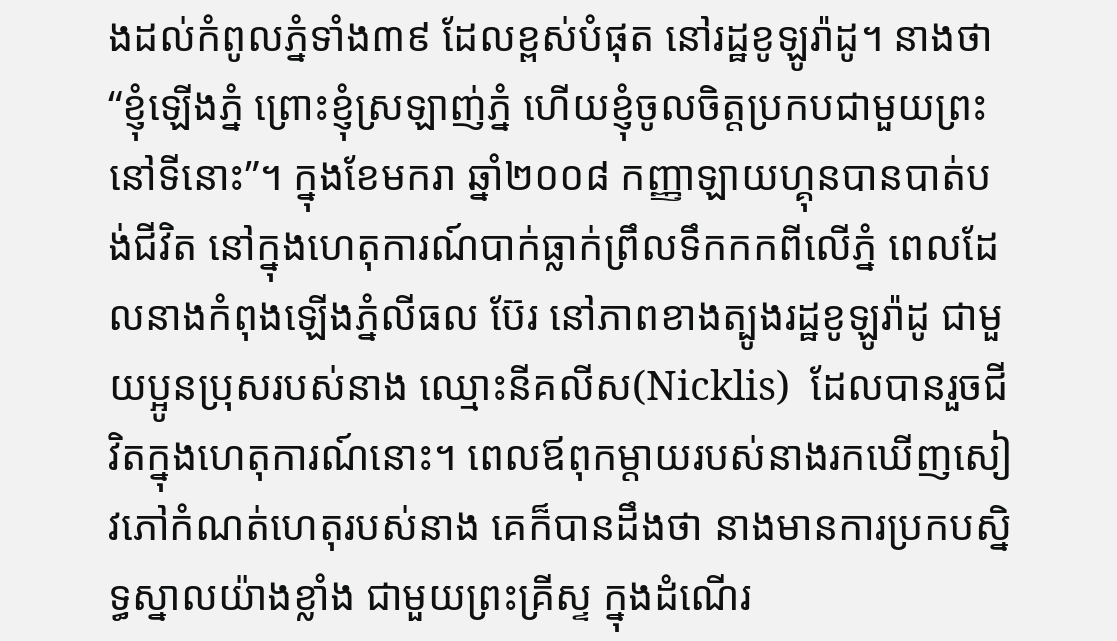ងដល់កំពូលភ្នំទាំង៣៩ ដែលខ្ពស់បំផុត នៅរដ្ឋខូឡូរ៉ាដូ។ នាងថា “ខ្ញុំឡើងភ្នំ ព្រោះខ្ញុំស្រឡាញ់ភ្នំ ហើយខ្ញុំចូលចិត្តប្រកបជាមួយព្រះនៅទីនោះ”។ ក្នុងខែមករា ឆ្នាំ២០០៨ កញ្ញាឡាយហ្គុនបានបាត់បង់ជីវិត នៅក្នុងហេតុការណ៍បាក់ធ្លាក់ព្រឹលទឹកកកពីលើភ្នំ ពេលដែលនាងកំពុងឡើងភ្នំលីធល ប៊ែរ នៅភាពខាងត្បូងរដ្ឋខូឡូរ៉ាដូ ជាមួយប្អូនប្រុសរបស់នាង ឈ្មោះនីគលីស(Nicklis)  ដែលបានរួចជីវិតក្នុងហេតុការណ៍នោះ។ ពេលឪពុកម្តាយរបស់នាងរកឃើញសៀវភៅកំណត់ហេតុរបស់នាង គេក៏បានដឹងថា នាងមានការប្រកបស្និទ្ធស្នាលយ៉ាងខ្លាំង ជាមួយព្រះគ្រីស្ទ ក្នុងដំណើរ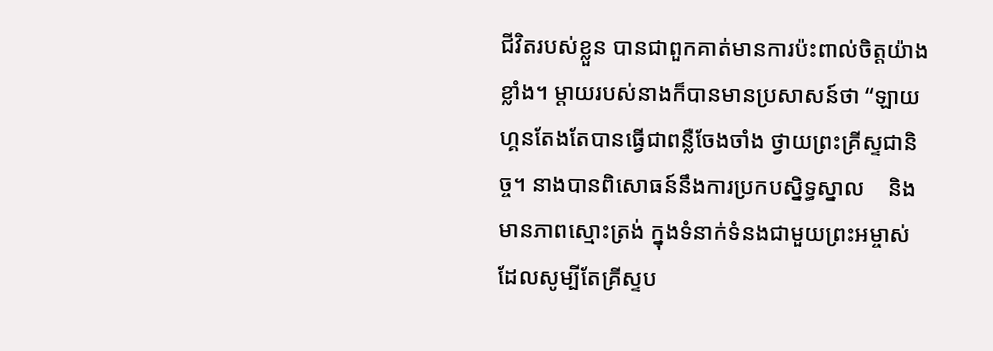ជីវិតរបស់ខ្លួន បានជាពួកគាត់មានការប៉ះពាល់ចិត្តយ៉ាងខ្លាំង។ ម្តាយរបស់នាងក៏បានមានប្រសាសន៍ថា “ឡាយហ្គនតែងតែបានធ្វើជាពន្លឺចែងចាំង ថ្វាយព្រះគ្រីស្ទជានិច្ច។ នាងបានពិសោធន៍នឹងការប្រកបស្និទ្ធស្នាល    និងមានភាពស្មោះត្រង់ ក្នុងទំនាក់ទំនងជាមួយព្រះអម្ចាស់ ដែលសូម្បីតែគ្រីស្ទប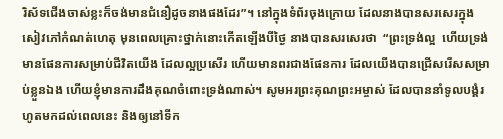រិស័ទជើងចាស់ខ្លះក៏ចង់មានជំនឿដូចនាងផងដែរ”។ នៅក្នុងទំព័រចុងក្រោយ ដែលនាងបានសរសេរក្នុងសៀវភៅកំណត់ហេតុ មុនពេលគ្រោះថ្នាក់នោះកើតឡើងបីថ្ងៃ នាងបានសរសេរថា  “ព្រះទ្រង់ល្អ  ហើយទ្រង់មានផែនការសម្រាប់ជីវិតយើង ដែលល្អប្រសើរ ហើយមានពរជាងផែនការ ដែលយើងបានជ្រើសរើសសម្រាប់ខ្លួនឯង ហើយខ្ញុំមានការដឹងគុណចំពោះទ្រង់ណាស់។ សូមអរព្រះគុណព្រះអម្ចាស់ ដែលបាននាំទូលបង្គំរហូតមកដល់ពេលនេះ និងឲ្យនៅទីក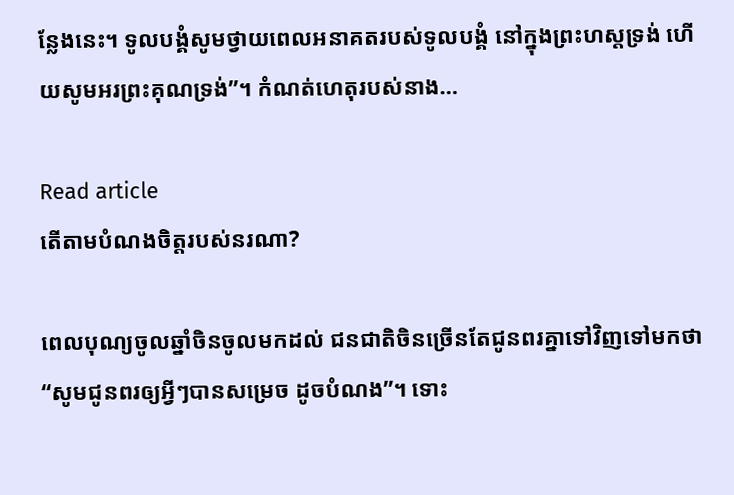ន្លែងនេះ។ ទូលបង្គំសូមថ្វាយពេលអនាគតរបស់ទូលបង្គំ នៅក្នុងព្រះហស្តទ្រង់ ហើយសូមអរព្រះគុណទ្រង់”។ កំណត់ហេតុរបស់នាង…

Read article
តើតាមបំណងចិត្តរបស់នរណា?

ពេលបុណ្យចូលឆ្នាំចិនចូលមកដល់ ជនជាតិចិនច្រើនតែជូនពរគ្នាទៅវិញទៅមកថា “សូមជូនពរឲ្យអ្វីៗបានសម្រេច ដូចបំណង”។ ទោះ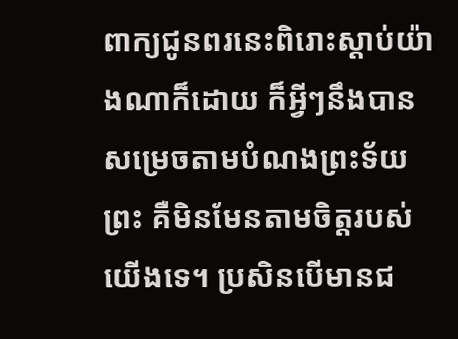ពាក្យជូនពរនេះពិរោះស្តាប់យ៉ាងណាក៏ដោយ ក៏អ្វីៗនឹងបានសម្រេចតាមបំណងព្រះទ័យព្រះ គឺមិនមែនតាមចិត្តរបស់យើងទេ។ ប្រសិនបើមានជ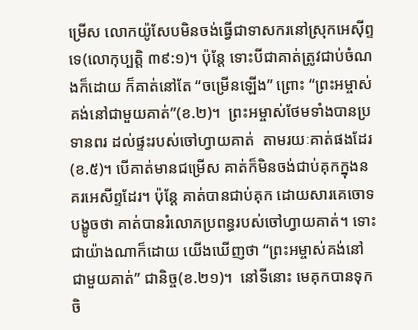ម្រើស លោកយ៉ូសែបមិនចង់ធ្វើជាទាសករនៅស្រុកអេស៊ីព្ទទេ(លោកុប្បត្តិ ៣៩:១)។ ប៉ុន្តែ ទោះបីជាគាត់ត្រូវជាប់ចំណងក៏ដោយ ក៏គាត់នៅតែ “ចម្រើនឡើង” ព្រោះ “ព្រះអម្ចាស់គង់នៅជាមួយគាត់”(ខ.២)។  ព្រះអម្ចាស់ថែមទាំងបានប្រទានពរ ដល់ផ្ទះរបស់ចៅហ្វាយគាត់  តាមរយៈគាត់ផងដែរ(ខ.៥)។ បើគាត់មានជម្រើស គាត់ក៏មិនចង់ជាប់គុកក្នុងនគរអេសីព្ទដែរ។ ប៉ុន្តែ គាត់បានជាប់គុក ដោយសារគេចោទបង្ខូចថា គាត់បានរំលោភប្រពន្ធរបស់ចៅហ្វាយគាត់។ ទោះជាយ៉ាងណាក៏ដោយ យើងឃើញថា “ព្រះអម្ចាស់គង់នៅជាមួយគាត់” ជានិច្ច(ខ.២១)។  នៅទីនោះ មេគុកបានទុកចិ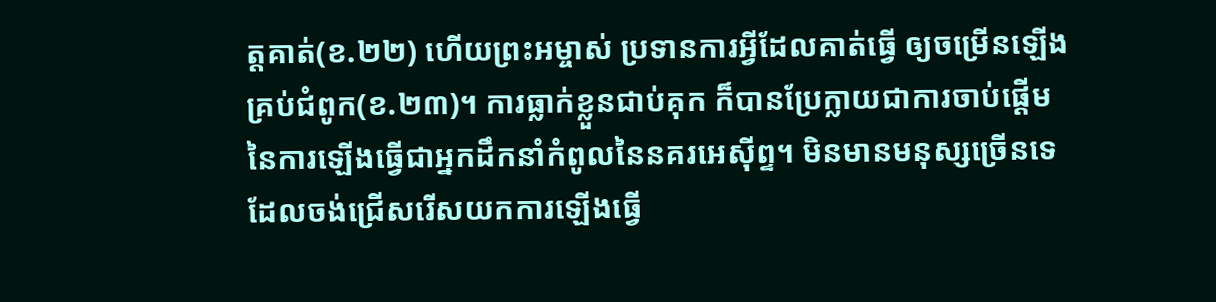ត្តគាត់(ខ.២២) ហើយព្រះអម្ចាស់ ប្រទានការអ្វីដែលគាត់ធ្វើ ឲ្យចម្រើនឡើងគ្រប់ជំពូក(ខ.២៣)។ ការធ្លាក់ខ្លួនជាប់គុក ក៏បានប្រែក្លាយជាការចាប់ផ្តើម នៃការឡើងធ្វើជាអ្នកដឹកនាំកំពូលនៃនគរអេស៊ីព្ទ។ មិនមានមនុស្សច្រើនទេ ដែលចង់ជ្រើសរើសយកការឡើងធ្វើ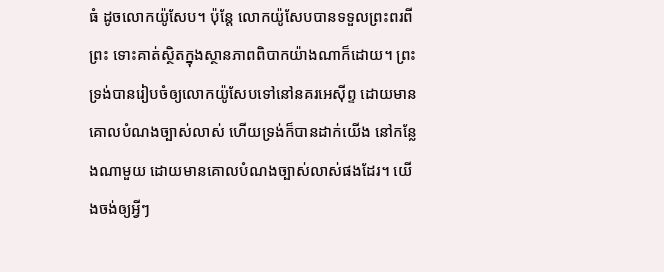ធំ ដូចលោកយ៉ូសែប។ ប៉ុន្តែ លោកយ៉ូសែបបានទទួលព្រះពរពីព្រះ ទោះគាត់ស្ថិតក្នុងស្ថានភាពពិបាកយ៉ាងណាក៏ដោយ។ ព្រះទ្រង់បានរៀបចំឲ្យលោកយ៉ូសែបទៅនៅនគរអេស៊ីព្ទ ដោយមានគោលបំណងច្បាស់លាស់ ហើយទ្រង់ក៏បានដាក់យើង នៅកន្លែងណាមួយ ដោយមានគោលបំណងច្បាស់លាស់ផងដែរ។ យើងចង់ឲ្យអ្វីៗ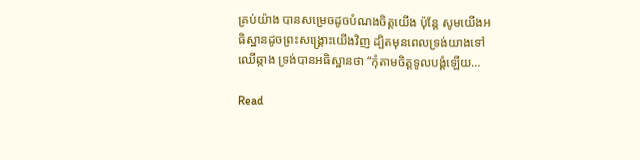គ្រប់យ៉ាង បានសម្រេចដូចបំណងចិត្តយើង ប៉ុន្តែ សូមយើងអធិស្ឋានដូចព្រះសង្រ្គោះយើងវិញ ដ្បិតមុនពេលទ្រង់យាងទៅឈើឆ្កាង ទ្រង់បានអធិស្ឋានថា “កុំតាមចិត្តទូលបង្គំឡើយ…

Read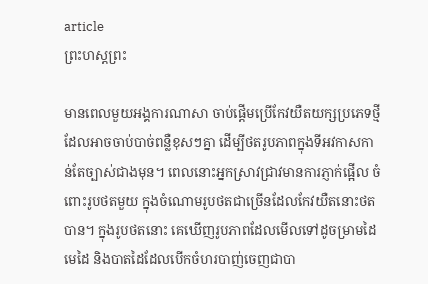article
ព្រះហស្តព្រះ

មានពេលមួយអង្គការណាសា ចាប់ផ្តើមប្រើកែវយឺតយក្សប្រភេទថ្មី ដែលអាចចាប់បាច់ពន្លឺខុសៗគ្នា ដើម្បីថតរូបភាពក្នុងទីអវកាសកាន់តែច្បាស់ជាងមុន។ ពេលនោះអ្នកស្រាវជ្រាវមានការភ្ញាក់ផ្អើល ចំពោះរូបថតមួយ ក្នុងចំណោមរូបថតជាច្រើនដែលកែវយឺតនោះថតបាន។ ក្នុងរូបថតនោះ គេឃើញរូបភាពដែលមើលទៅដូចម្រាមដៃ មេដៃ និងបាតដៃដែលបើកចំហរបាញ់ចេញជាបា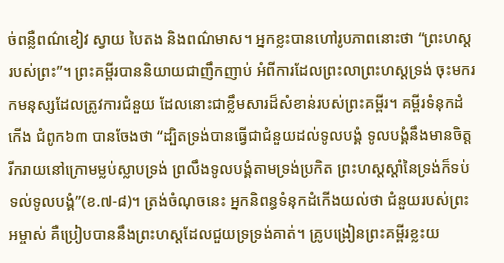ច់ពន្លឺពណ៌ខៀវ ស្វាយ បៃតង និងពណ៌មាស។ អ្នកខ្លះបានហៅរូបភាពនោះថា “ព្រះហស្តរបស់ព្រះ”។ ព្រះគម្ពីរបាននិយាយជាញឹកញាប់ អំពីការដែលព្រះលាព្រះហស្តទ្រង់ ចុះមករកមនុស្សដែលត្រូវការជំនួយ ដែលនោះជាខ្លឹមសារដ៏សំខាន់របស់ព្រះគម្ពីរ។ គម្ពីរទំនុកដំកើង ជំពូក៦៣ បានចែងថា “ដ្បិតទ្រង់បានធ្វើជាជំនួយដល់ទូលបង្គំ ទូលបង្គំនឹងមានចិត្តរីករាយនៅក្រោមម្លប់ស្លាបទ្រង់ ព្រលឹងទូលបង្គំតាមទ្រង់ប្រកិត ព្រះហស្តស្តាំនៃទ្រង់ក៏ទប់ទល់ទូលបង្គំ”(ខ.៧-៨)។ ត្រង់ចំណុចនេះ អ្នកនិពន្ធទំនុកដំកើងយល់ថា ជំនួយរបស់ព្រះអម្ចាស់ គឺប្រៀបបាននឹងព្រះហស្តដែលជួយទ្រទ្រង់គាត់។ គ្រូបង្រៀនព្រះគម្ពីរខ្លះយ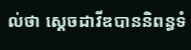ល់ថា ស្តេចដាវីឌបាននិពន្ធទំ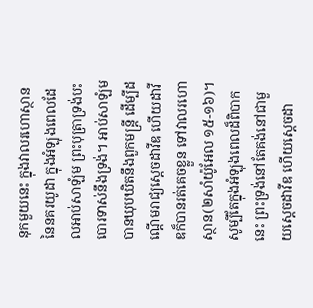នុកមួយនេះ ក្នុងវាលរហោស្ថាន នៃនគរយូដា ក្នុងអំឡុងពេលដែលអាប់សាឡំម ព្រះបុត្រាទ្រង់បះបោរទាស់នឹងទ្រង់។ អាប់សាឡំមបានឃុបឃិតនឹងពួកមន្ត្រី ដើម្បីដណ្តើមរាជ្យស្តេចដាវីឌ ហើយដាវីឌក៏បានរត់គេចខ្លួន ទៅវាលរហោស្ថាន(២សាំយ៉ូអែល ១៥-១៦)។ សូម្បីតែក្នុងអំឡុងពេលដ៏ពិបាកនេះ ព្រះទ្រង់នៅតែគង់នៅជាមួយស្តេចដាវីឌ ហើយស្តេចដា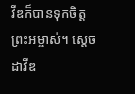វីឌក៏បានទុកចិត្តព្រះអម្ចាស់។ ស្តេចដាវីឌ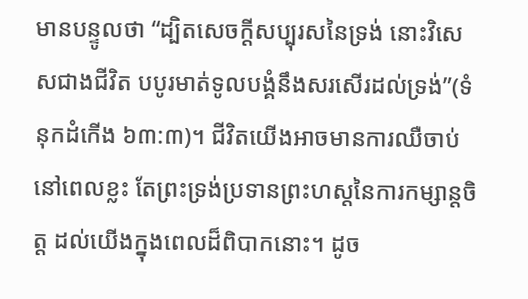មានបន្ទូលថា “ដ្បិតសេចក្តីសប្បុរសនៃទ្រង់ នោះវិសេសជាងជីវិត បបូរមាត់ទូលបង្គំនឹងសរសើរដល់ទ្រង់”(ទំនុកដំកើង ៦៣:៣)។ ជីវិតយើងអាចមានការឈឺចាប់ នៅពេលខ្លះ តែព្រះទ្រង់ប្រទានព្រះហស្តនៃការកម្សាន្តចិត្ត ដល់យើងក្នុងពេលដ៏ពិបាកនោះ។ ដូច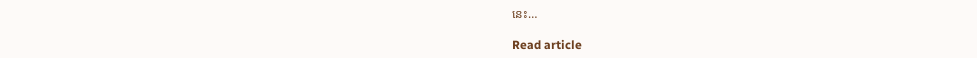នេះ…

Read article